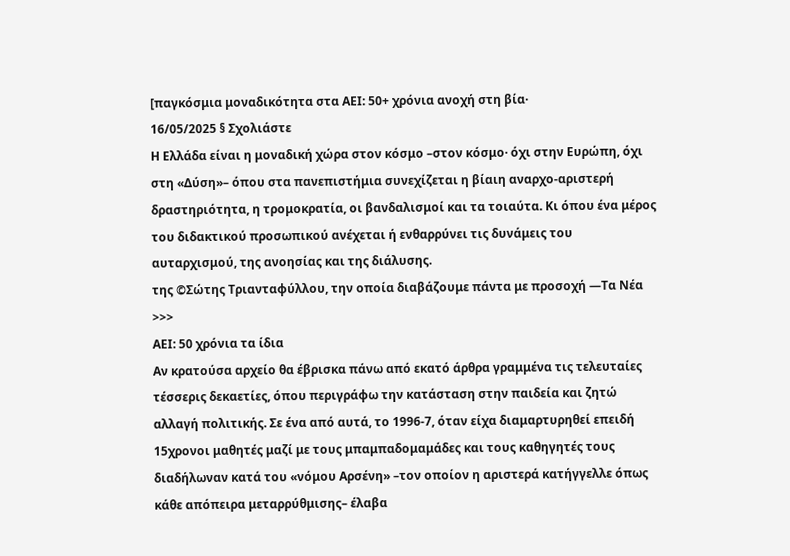[παγκόσμια μοναδικότητα στα AEI: 50+ χρόνια ανοχή στη βία·
16/05/2025 § Σχολιάστε
Η Ελλάδα είναι η μοναδική χώρα στον κόσμο –στον κόσμο· όχι στην Ευρώπη, όχι στη «Δύση»– όπου στα πανεπιστήμια συνεχίζεται η βίαιη αναρχο-αριστερή δραστηριότητα, η τρομοκρατία, οι βανδαλισμοί και τα τοιαύτα. Κι όπου ένα μέρος του διδακτικού προσωπικού ανέχεται ή ενθαρρύνει τις δυνάμεις του αυταρχισμού, της ανοησίας και της διάλυσης.
της ©Σώτης Τριανταφύλλου, την οποία διαβάζουμε πάντα με προσοχή ―Τα Νέα >>>
ΑΕΙ: 50 χρόνια τα ίδια
Αν κρατούσα αρχείο θα έβρισκα πάνω από εκατό άρθρα γραμμένα τις τελευταίες τέσσερις δεκαετίες, όπου περιγράφω την κατάσταση στην παιδεία και ζητώ αλλαγή πολιτικής. Σε ένα από αυτά, το 1996-7, όταν είχα διαμαρτυρηθεί επειδή 15χρονοι μαθητές μαζί με τους μπαμπαδομαμάδες και τους καθηγητές τους διαδήλωναν κατά του «νόμου Αρσένη» –τον οποίον η αριστερά κατήγγελλε όπως κάθε απόπειρα μεταρρύθμισης– έλαβα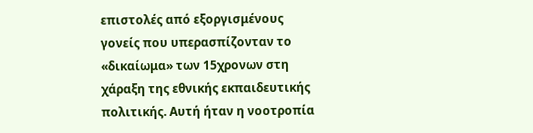επιστολές από εξοργισμένους γονείς που υπερασπίζονταν το «δικαίωμα» των 15χρονων στη χάραξη της εθνικής εκπαιδευτικής πολιτικής. Αυτή ήταν η νοοτροπία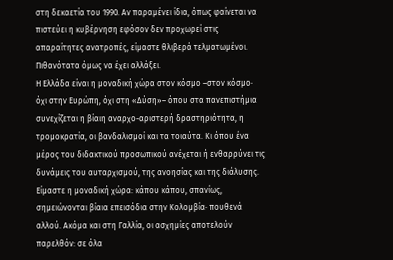στη δεκαετία του 1990. Αν παραμένει ίδια, όπως φαίνεται να πιστεύει η κυβέρνηση εφόσον δεν προχωρεί στις απαραίτητες ανατροπές, είμαστε θλιβερά τελματωμένοι. Πιθανότατα όμως να έχει αλλάξει.
Η Ελλάδα είναι η μοναδική χώρα στον κόσμο –στον κόσμο· όχι στην Ευρώπη, όχι στη «Δύση»– όπου στα πανεπιστήμια συνεχίζεται η βίαιη αναρχο-αριστερή δραστηριότητα, η τρομοκρατία, οι βανδαλισμοί και τα τοιαύτα. Κι όπου ένα μέρος του διδακτικού προσωπικού ανέχεται ή ενθαρρύνει τις δυνάμεις του αυταρχισμού, της ανοησίας και της διάλυσης. Είμαστε η μοναδική χώρα: κάπου κάπου, σπανίως, σημειώνονται βίαια επεισόδια στην Κολομβία· πουθενά αλλού. Ακόμα και στη Γαλλία, οι ασχημίες αποτελούν παρελθόν: σε όλα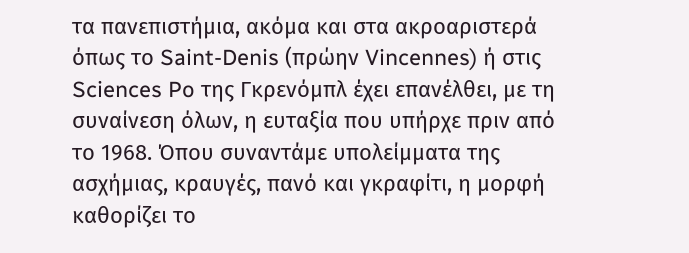τα πανεπιστήμια, ακόμα και στα ακροαριστερά όπως το Saint-Denis (πρώην Vincennes) ή στις Sciences Po της Γκρενόμπλ έχει επανέλθει, με τη συναίνεση όλων, η ευταξία που υπήρχε πριν από το 1968. Όπου συναντάμε υπολείμματα της ασχήμιας, κραυγές, πανό και γκραφίτι, η μορφή καθορίζει το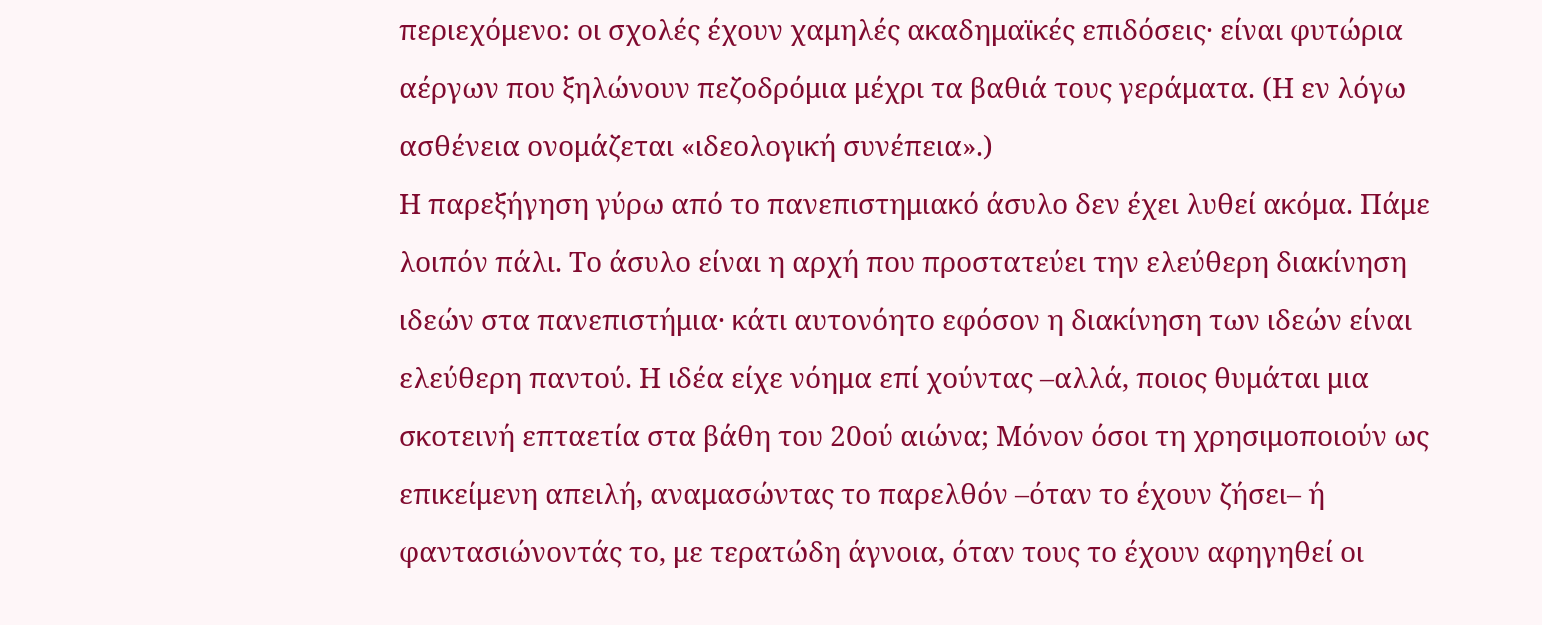περιεχόμενο: οι σχολές έχουν χαμηλές ακαδημαϊκές επιδόσεις· είναι φυτώρια αέργων που ξηλώνουν πεζοδρόμια μέχρι τα βαθιά τους γεράματα. (Η εν λόγω ασθένεια ονομάζεται «ιδεολογική συνέπεια».)
Η παρεξήγηση γύρω από το πανεπιστημιακό άσυλο δεν έχει λυθεί ακόμα. Πάμε λοιπόν πάλι. Το άσυλο είναι η αρχή που προστατεύει την ελεύθερη διακίνηση ιδεών στα πανεπιστήμια· κάτι αυτονόητο εφόσον η διακίνηση των ιδεών είναι ελεύθερη παντού. Η ιδέα είχε νόημα επί χούντας –αλλά, ποιος θυμάται μια σκοτεινή επταετία στα βάθη του 20ού αιώνα; Μόνον όσοι τη χρησιμοποιούν ως επικείμενη απειλή, αναμασώντας το παρελθόν –όταν το έχουν ζήσει– ή φαντασιώνοντάς το, με τερατώδη άγνοια, όταν τους το έχουν αφηγηθεί οι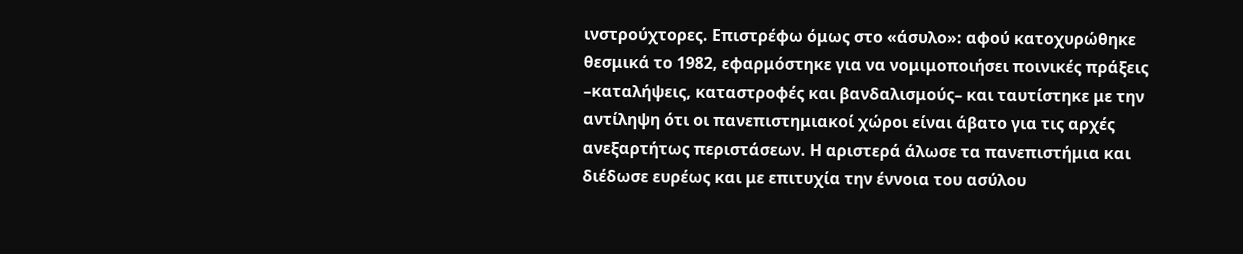ινστρούχτορες. Επιστρέφω όμως στο «άσυλο»: αφού κατοχυρώθηκε θεσμικά το 1982, εφαρμόστηκε για να νομιμοποιήσει ποινικές πράξεις –καταλήψεις, καταστροφές και βανδαλισμούς– και ταυτίστηκε με την αντίληψη ότι οι πανεπιστημιακοί χώροι είναι άβατο για τις αρχές ανεξαρτήτως περιστάσεων. Η αριστερά άλωσε τα πανεπιστήμια και διέδωσε ευρέως και με επιτυχία την έννοια του ασύλου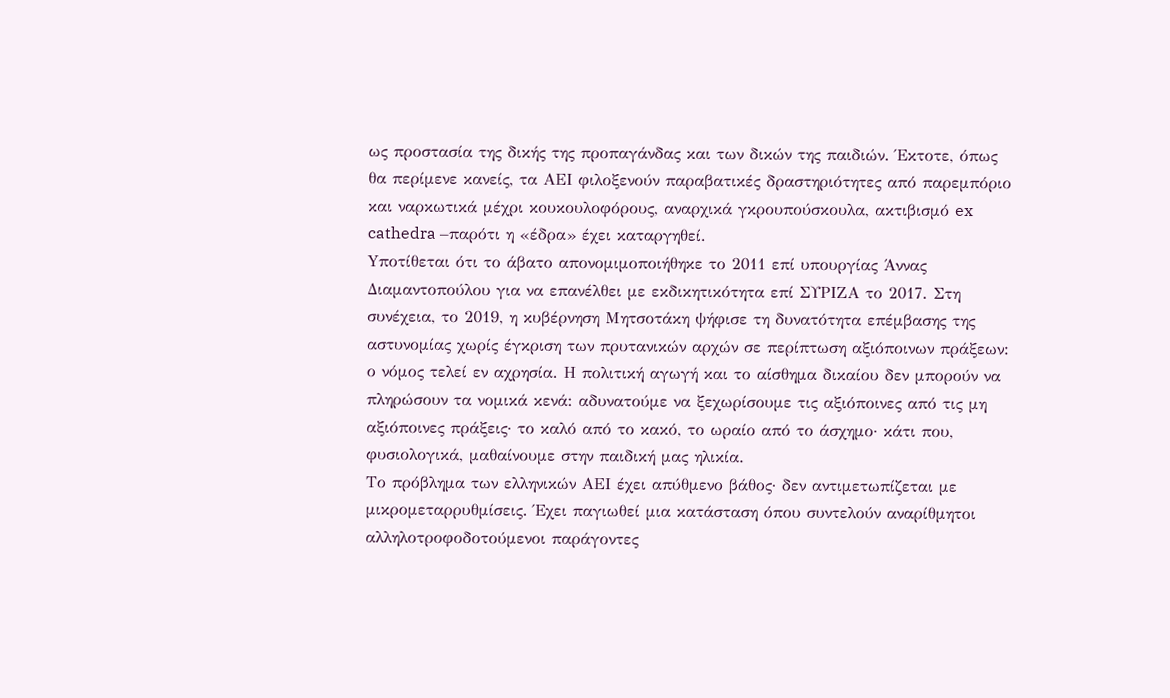ως προστασία της δικής της προπαγάνδας και των δικών της παιδιών. Έκτοτε, όπως θα περίμενε κανείς, τα ΑΕΙ φιλοξενούν παραβατικές δραστηριότητες από παρεμπόριο και ναρκωτικά μέχρι κουκουλοφόρους, αναρχικά γκρουπούσκουλα, ακτιβισμό ex cathedra –παρότι η «έδρα» έχει καταργηθεί.
Yποτίθεται ότι το άβατο απονομιμοποιήθηκε το 2011 επί υπουργίας Άννας Διαμαντοπούλου για να επανέλθει με εκδικητικότητα επί ΣΥΡΙΖΑ το 2017. Στη συνέχεια, το 2019, η κυβέρνηση Μητσοτάκη ψήφισε τη δυνατότητα επέμβασης της αστυνομίας χωρίς έγκριση των πρυτανικών αρχών σε περίπτωση αξιόποινων πράξεων: ο νόμος τελεί εν αχρησία. Η πολιτική αγωγή και το αίσθημα δικαίου δεν μπορούν να πληρώσουν τα νομικά κενά: αδυνατούμε να ξεχωρίσουμε τις αξιόποινες από τις μη αξιόποινες πράξεις· το καλό από το κακό, το ωραίο από το άσχημο· κάτι που, φυσιολογικά, μαθαίνουμε στην παιδική μας ηλικία.
Το πρόβλημα των ελληνικών ΑΕΙ έχει απύθμενο βάθος· δεν αντιμετωπίζεται με μικρομεταρρυθμίσεις. Έχει παγιωθεί μια κατάσταση όπου συντελούν αναρίθμητοι αλληλοτροφοδοτούμενοι παράγοντες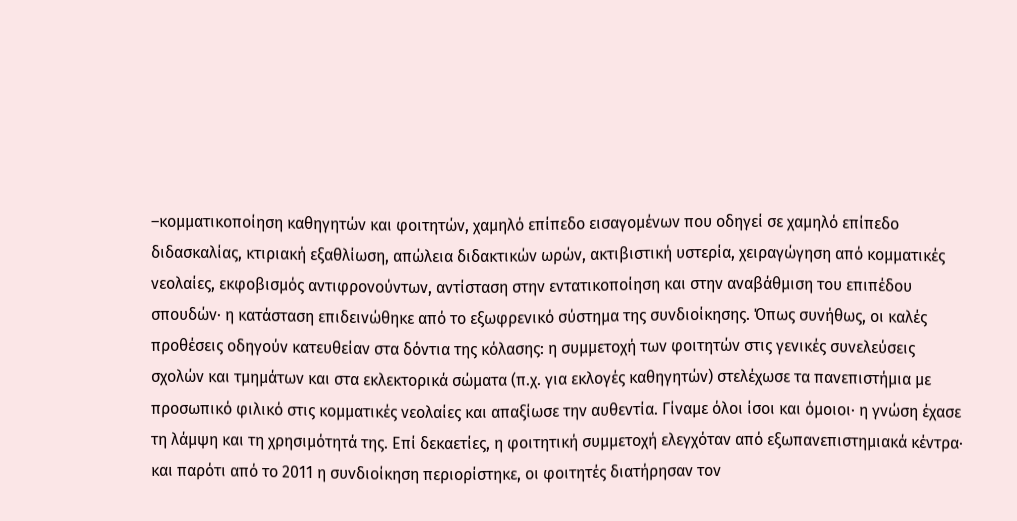–κομματικοποίηση καθηγητών και φοιτητών, χαμηλό επίπεδο εισαγομένων που οδηγεί σε χαμηλό επίπεδο διδασκαλίας, κτιριακή εξαθλίωση, απώλεια διδακτικών ωρών, ακτιβιστική υστερία, χειραγώγηση από κομματικές νεολαίες, εκφοβισμός αντιφρονούντων, αντίσταση στην εντατικοποίηση και στην αναβάθμιση του επιπέδου σπουδών· η κατάσταση επιδεινώθηκε από το εξωφρενικό σύστημα της συνδιοίκησης. Όπως συνήθως, οι καλές προθέσεις οδηγούν κατευθείαν στα δόντια της κόλασης: η συμμετοχή των φοιτητών στις γενικές συνελεύσεις σχολών και τμημάτων και στα εκλεκτορικά σώματα (π.χ. για εκλογές καθηγητών) στελέχωσε τα πανεπιστήμια με προσωπικό φιλικό στις κομματικές νεολαίες και απαξίωσε την αυθεντία. Γίναμε όλοι ίσοι και όμοιοι· η γνώση έχασε τη λάμψη και τη χρησιμότητά της. Επί δεκαετίες, η φοιτητική συμμετοχή ελεγχόταν από εξωπανεπιστημιακά κέντρα· και παρότι από το 2011 η συνδιοίκηση περιορίστηκε, οι φοιτητές διατήρησαν τον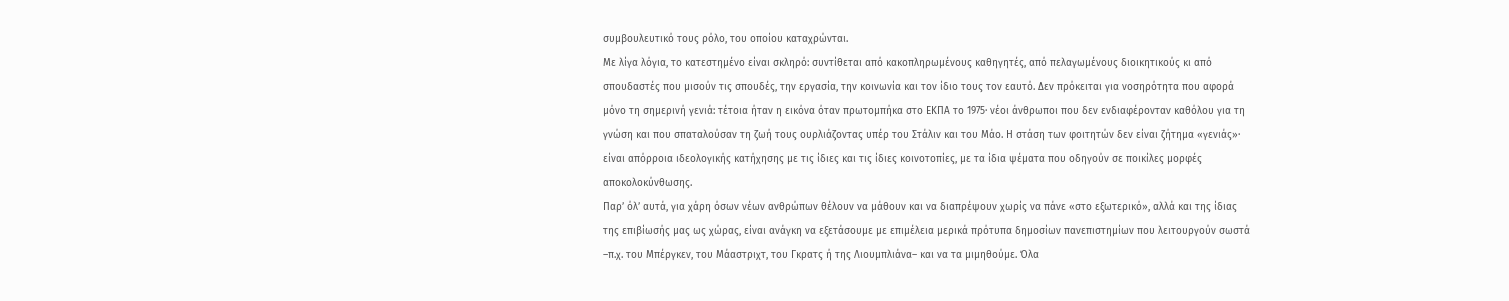συμβουλευτικό τους ρόλο, του οποίου καταχρώνται.
Με λίγα λόγια, το κατεστημένο είναι σκληρό: συντίθεται από κακοπληρωμένους καθηγητές, από πελαγωμένους διοικητικούς κι από σπουδαστές που μισούν τις σπουδές, την εργασία, την κοινωνία και τον ίδιο τους τον εαυτό. Δεν πρόκειται για νοσηρότητα που αφορά μόνο τη σημερινή γενιά: τέτοια ήταν η εικόνα όταν πρωτομπήκα στο ΕΚΠΑ το 1975· νέοι άνθρωποι που δεν ενδιαφέρονταν καθόλου για τη γνώση και που σπαταλούσαν τη ζωή τους ουρλιάζοντας υπέρ του Στάλιν και του Μάο. Η στάση των φοιτητών δεν είναι ζήτημα «γενιάς»· είναι απόρροια ιδεολογικής κατήχησης με τις ίδιες και τις ίδιες κοινοτοπίες, με τα ίδια ψέματα που οδηγούν σε ποικίλες μορφές αποκολοκύνθωσης.
Παρ’ όλ’ αυτά, για χάρη όσων νέων ανθρώπων θέλουν να μάθουν και να διαπρέψουν χωρίς να πάνε «στο εξωτερικό», αλλά και της ίδιας της επιβίωσής μας ως χώρας, είναι ανάγκη να εξετάσουμε με επιμέλεια μερικά πρότυπα δημοσίων πανεπιστημίων που λειτουργούν σωστά –π.χ. του Μπέργκεν, του Μάαστριχτ, του Γκρατς ή της Λιουμπλιάνα– και να τα μιμηθούμε. Όλα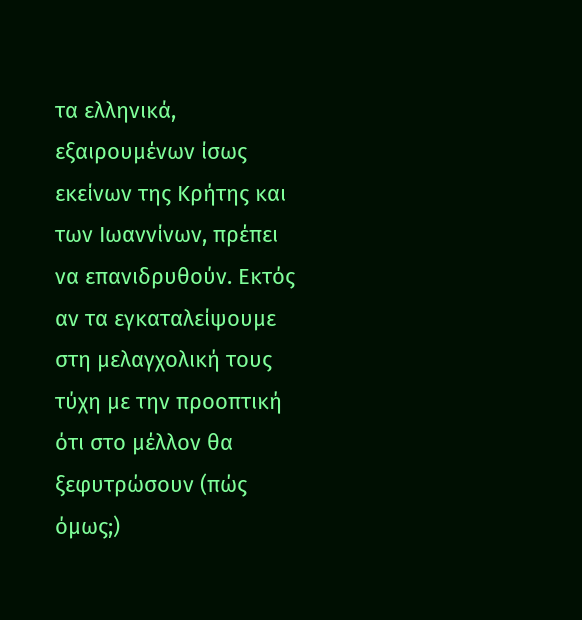τα ελληνικά, εξαιρουμένων ίσως εκείνων της Κρήτης και των Ιωαννίνων, πρέπει να επανιδρυθούν. Εκτός αν τα εγκαταλείψουμε στη μελαγχολική τους τύχη με την προοπτική ότι στο μέλλον θα ξεφυτρώσουν (πώς όμως;)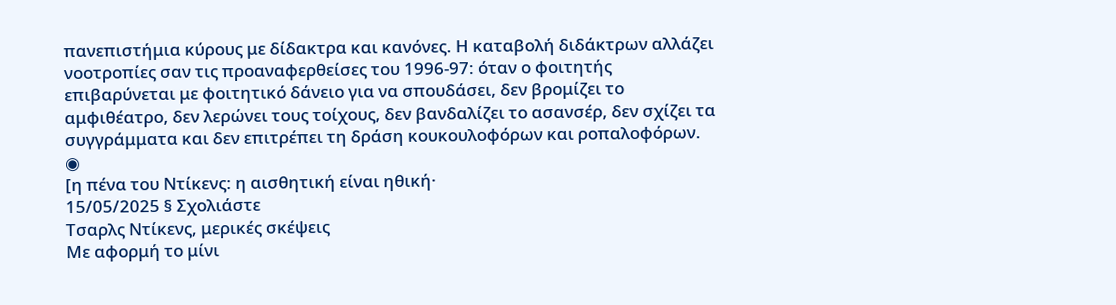πανεπιστήμια κύρους με δίδακτρα και κανόνες. Η καταβολή διδάκτρων αλλάζει νοοτροπίες σαν τις προαναφερθείσες του 1996-97: όταν ο φοιτητής επιβαρύνεται με φοιτητικό δάνειο για να σπουδάσει, δεν βρομίζει το αμφιθέατρο, δεν λερώνει τους τοίχους, δεν βανδαλίζει το ασανσέρ, δεν σχίζει τα συγγράμματα και δεν επιτρέπει τη δράση κουκουλοφόρων και ροπαλοφόρων.
◉
[η πένα του Ντίκενς: η αισθητική είναι ηθική·
15/05/2025 § Σχολιάστε
Τσαρλς Ντίκενς, μερικές σκέψεις
Με αφορμή το μίνι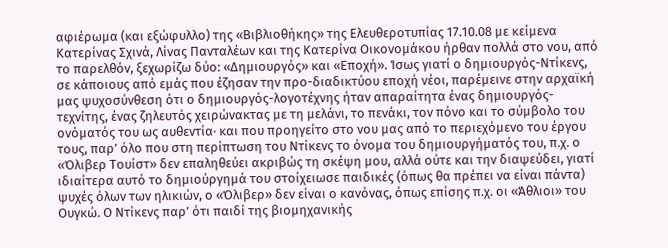αφιέρωμα (και εξώφυλλο) της «Βιβλιοθήκης» της Ελευθεροτυπίας 17.10.08 με κείμενα Κατερίνας Σχινά, Λίνας Πανταλέων και της Κατερίνα Οικονομάκου ήρθαν πολλά στο νου, από το παρελθόν, ξεχωρίζω δύο: «Δημιουργός» και «Εποχή». Ίσως γιατί ο δημιουργός-Ντίκενς, σε κάποιους από εμάς που έζησαν την προ-διαδικτύου εποχή νέοι, παρέμεινε στην αρχαϊκή μας ψυχοσύνθεση ότι ο δημιουργός-λογοτέχνης ήταν απαραίτητα ένας δημιουργός-τεχνίτης, ένας ζηλευτός χειρώνακτας με τη μελάνι, το πενάκι, τον πόνο και το σύμβολο του ονόματός του ως αυθεντία· και που προηγείτο στο νου μας από το περιεχόμενο του έργου τους, παρ’ όλο που στη περίπτωση του Ντίκενς το όνομα του δημιουργήματός του, π.χ. ο «Όλιβερ Τουίστ» δεν επαληθεύει ακριβώς τη σκέψη μου, αλλά ούτε και την διαψεύδει, γιατί ιδιαίτερα αυτό το δημιούργημά του στοίχειωσε παιδικές (όπως θα πρέπει να είναι πάντα) ψυχές όλων των ηλικιών, ο «Όλιβερ» δεν είναι ο κανόνας, όπως επίσης π.χ. οι «Άθλιοι» του Ουγκώ. Ο Ντίκενς παρ’ ότι παιδί της βιομηχανικής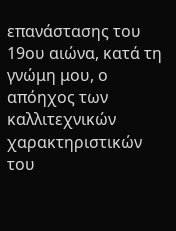επανάστασης του 19ου αιώνα, κατά τη γνώμη μου, ο απόηχος των καλλιτεχνικών χαρακτηριστικών του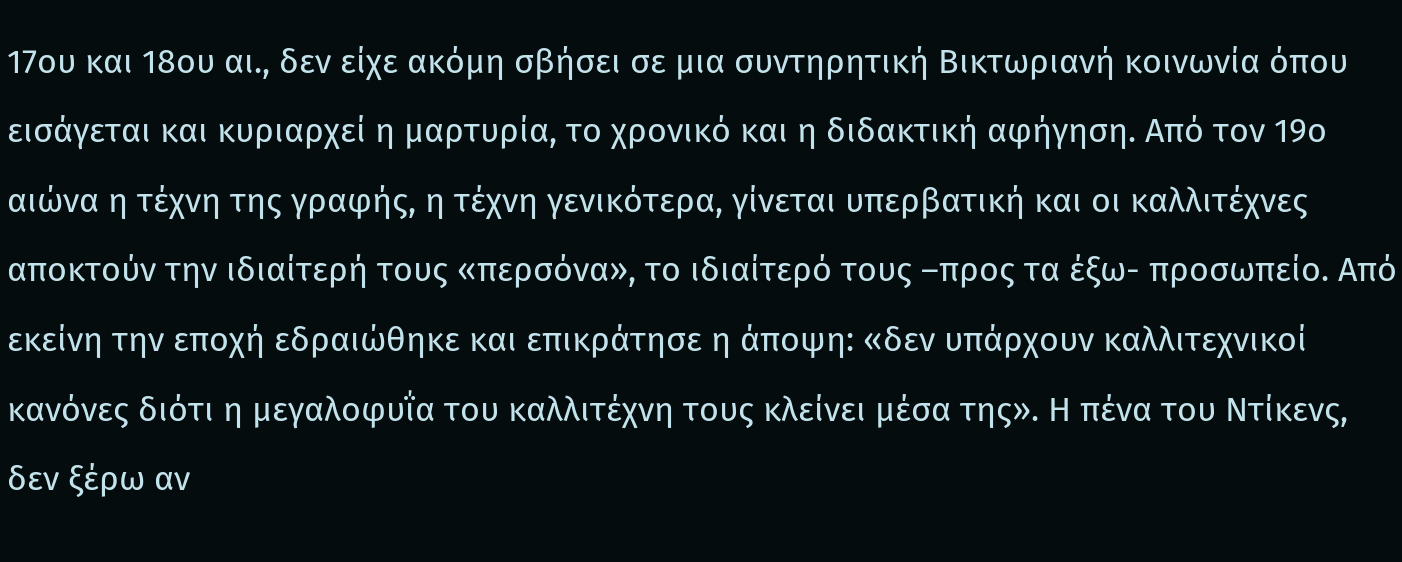17ου και 18ου αι., δεν είχε ακόμη σβήσει σε μια συντηρητική Βικτωριανή κοινωνία όπου εισάγεται και κυριαρχεί η μαρτυρία, το χρονικό και η διδακτική αφήγηση. Από τον 19ο αιώνα η τέχνη της γραφής, η τέχνη γενικότερα, γίνεται υπερβατική και οι καλλιτέχνες αποκτούν την ιδιαίτερή τους «περσόνα», το ιδιαίτερό τους –προς τα έξω- προσωπείο. Από εκείνη την εποχή εδραιώθηκε και επικράτησε η άποψη: «δεν υπάρχουν καλλιτεχνικοί κανόνες διότι η μεγαλοφυΐα του καλλιτέχνη τους κλείνει μέσα της». Η πένα του Ντίκενς, δεν ξέρω αν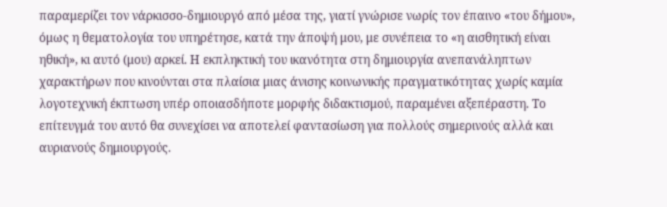παραμερίζει τον νάρκισσο-δημιουργό από μέσα της, γιατί γνώρισε νωρίς τον έπαινο «του δήμου», όμως η θεματολογία του υπηρέτησε, κατά την άποψή μου, με συνέπεια το «η αισθητική είναι ηθική», κι αυτό (μου) αρκεί. Η εκπληκτική του ικανότητα στη δημιουργία ανεπανάληπτων χαρακτήρων που κινούνται στα πλαίσια μιας άνισης κοινωνικής πραγματικότητας χωρίς καμία λογοτεχνική έκπτωση υπέρ οποιασδήποτε μορφής διδακτισμού, παραμένει αξεπέραστη. Το επίτευγμά του αυτό θα συνεχίσει να αποτελεί φαντασίωση για πολλούς σημερινούς αλλά και αυριανούς δημιουργούς.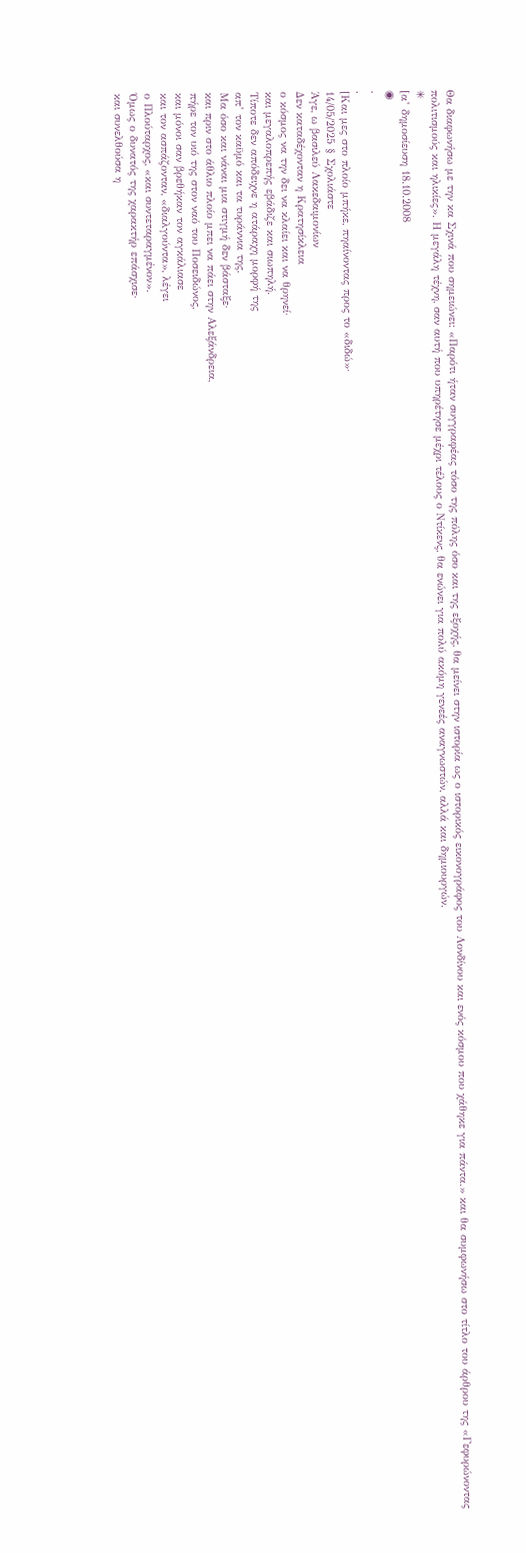Θα διαφωνήσω με την κα Σχινά που σημειώνει: «Παρότι ήταν συγγραφέας τόσο της πόλης όσο και της εξοχής, θα μείνει στην ιστορία ως ο ιστορικός εικονογράφος του Λονδίνου και ενός κόσμου που χάθηκε για πάντα.» και θα συμφωνήσω στο τίτλο του άρθρου της «Γεφυρώνοντας πολιτισμούς και ηλικίες». Η μεγάλη τέχνη, σαν αυτή που υπηρέτησε μέχρι τέλους ο Ντίκενς, θα ενώνει για πολύ ακόμη γενεές αναγνωστών, αλλά και δημιουργών.
✳
[α’ δημοσίευση 18.10.2008
◉
.
.
[Και μες στο πλοίο μπήκε, πηαίνοντας προς το «διδώ»·
14/05/2025 § Σχολιάστε
Άγε, ω βασιλεύ Λακεδαιμονίων
Δεν καταδέχονταν η Κρατησίκλεια
ο κόσμος να την δει να κλαίει και να θρηνεί·
και μεγαλοπρεπής εβάδιζε και σιωπηλή.
Τίποτε δεν απόδειχνε η ατάραχη μορφή της
απ’ τον καϋμό και τα τυράννια της.
Μα όσο και νάναι μια στιγμή δεν βάσταξε·
και πριν στο άθλιο πλοίο μπει να πάει στην Aλεξάνδρεια,
πήρε τον υιό της στον ναό του Ποσειδώνος,
και μόνοι σαν βρεθήκαν τον αγκάλιασε
και τον ασπάζονταν, «διαλγούντα», λέγει
ο Πλούταρχος, «και συντεταραγμένον».
Όμως ο δυνατός της χαρακτήρ επάσχισε·
και συνελθούσα η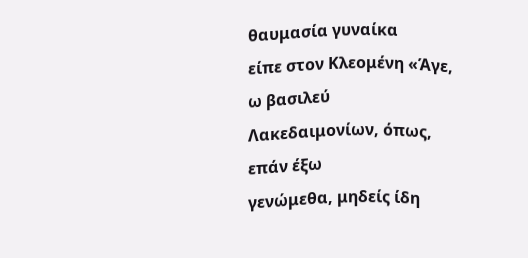θαυμασία γυναίκα
είπε στον Κλεομένη «Άγε, ω βασιλεύ
Λακεδαιμονίων, όπως, επάν έξω
γενώμεθα, μηδείς ίδη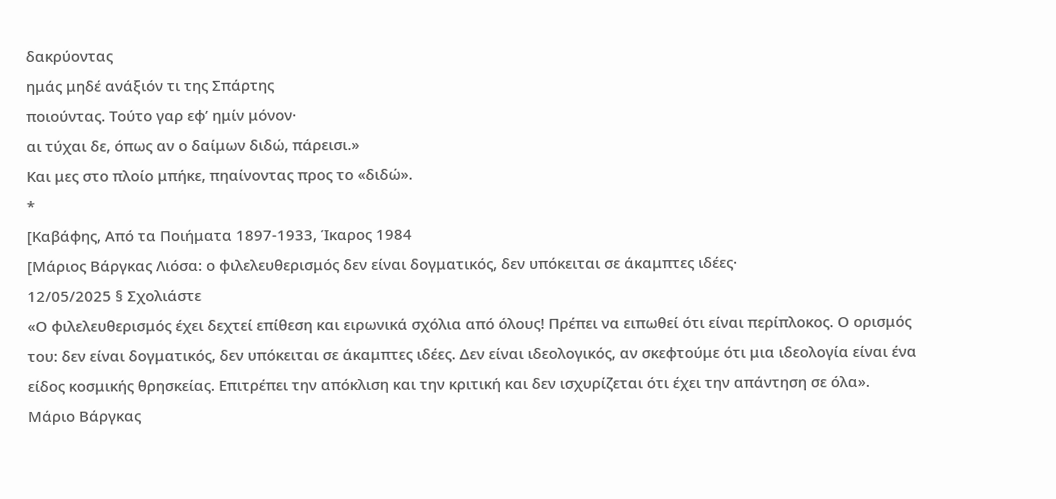δακρύοντας
ημάς μηδέ ανάξιόν τι της Σπάρτης
ποιούντας. Τούτο γαρ εφ’ ημίν μόνον·
αι τύχαι δε, όπως αν ο δαίμων διδώ, πάρεισι.»
Και μες στο πλοίο μπήκε, πηαίνοντας προς το «διδώ».
*
[Καβάφης, Από τα Ποιήματα 1897-1933, Ίκαρος 1984
[Μάριος Βάργκας Λιόσα: ο φιλελευθερισμός δεν είναι δογματικός, δεν υπόκειται σε άκαμπτες ιδέες·
12/05/2025 § Σχολιάστε
«Ο φιλελευθερισμός έχει δεχτεί επίθεση και ειρωνικά σχόλια από όλους! Πρέπει να ειπωθεί ότι είναι περίπλοκος. Ο ορισμός του: δεν είναι δογματικός, δεν υπόκειται σε άκαμπτες ιδέες. Δεν είναι ιδεολογικός, αν σκεφτούμε ότι μια ιδεολογία είναι ένα είδος κοσμικής θρησκείας. Επιτρέπει την απόκλιση και την κριτική και δεν ισχυρίζεται ότι έχει την απάντηση σε όλα».
Μάριο Βάργκας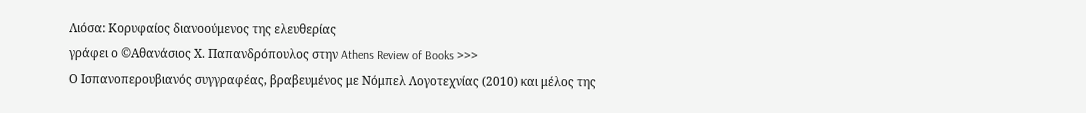Λιόσα: Κορυφαίος διανοούμενος της ελευθερίας
γράφει ο ©Αθανάσιος Χ. Παπανδρόπουλος στην Athens Review of Books >>>
Ο Ισπανοπερουβιανός συγγραφέας, βραβευμένος με Νόμπελ Λογοτεχνίας (2010) και μέλος της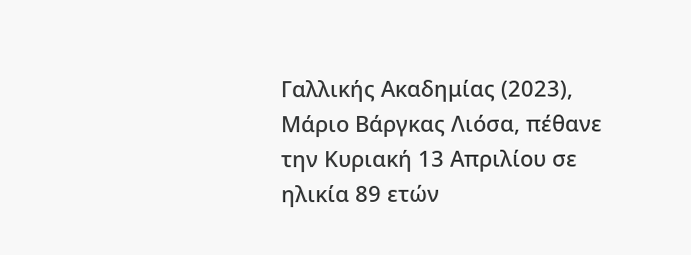Γαλλικής Ακαδημίας (2023), Μάριο Βάργκας Λιόσα, πέθανε την Κυριακή 13 Απριλίου σε ηλικία 89 ετών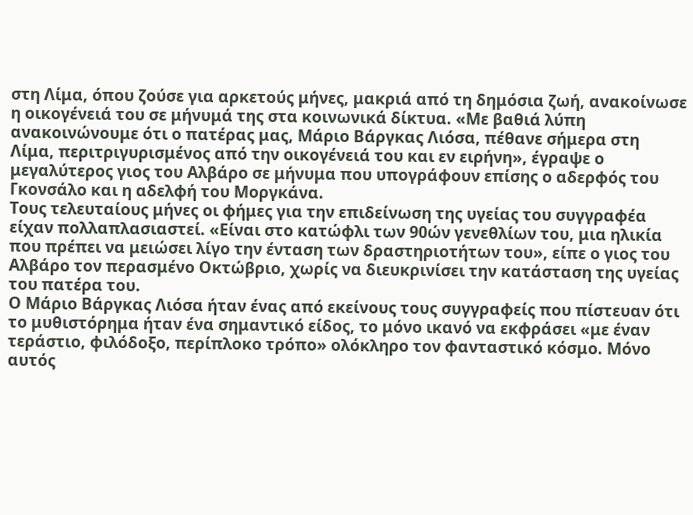στη Λίμα, όπου ζούσε για αρκετούς μήνες, μακριά από τη δημόσια ζωή, ανακοίνωσε η οικογένειά του σε μήνυμά της στα κοινωνικά δίκτυα. «Με βαθιά λύπη ανακοινώνουμε ότι ο πατέρας μας, Μάριο Βάργκας Λιόσα, πέθανε σήμερα στη Λίμα, περιτριγυρισμένος από την οικογένειά του και εν ειρήνη», έγραψε ο μεγαλύτερος γιος του Αλβάρο σε μήνυμα που υπογράφουν επίσης ο αδερφός του Γκονσάλο και η αδελφή του Μοργκάνα.
Τους τελευταίους μήνες οι φήμες για την επιδείνωση της υγείας του συγγραφέα είχαν πολλαπλασιαστεί. «Είναι στο κατώφλι των 90ών γενεθλίων του, μια ηλικία που πρέπει να μειώσει λίγο την ένταση των δραστηριοτήτων του», είπε ο γιος του Αλβάρο τον περασμένο Οκτώβριο, χωρίς να διευκρινίσει την κατάσταση της υγείας του πατέρα του.
Ο Μάριο Βάργκας Λιόσα ήταν ένας από εκείνους τους συγγραφείς που πίστευαν ότι το μυθιστόρημα ήταν ένα σημαντικό είδος, το μόνο ικανό να εκφράσει «με έναν τεράστιο, φιλόδοξο, περίπλοκο τρόπο» ολόκληρο τον φανταστικό κόσμο. Μόνο αυτός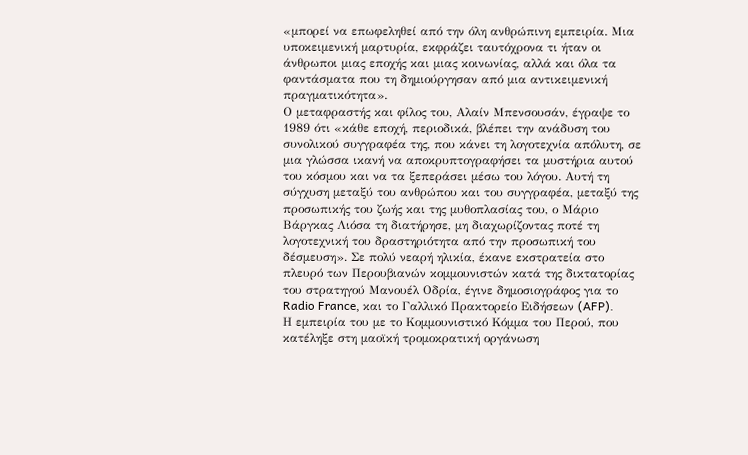«μπορεί να επωφεληθεί από την όλη ανθρώπινη εμπειρία. Μια υποκειμενική μαρτυρία, εκφράζει ταυτόχρονα τι ήταν οι άνθρωποι μιας εποχής και μιας κοινωνίας, αλλά και όλα τα φαντάσματα που τη δημιούργησαν από μια αντικειμενική πραγματικότητα».
Ο μεταφραστής και φίλος του, Αλαίν Μπενσουσάν, έγραψε το 1989 ότι «κάθε εποχή, περιοδικά, βλέπει την ανάδυση του συνολικού συγγραφέα της, που κάνει τη λογοτεχνία απόλυτη, σε μια γλώσσα ικανή να αποκρυπτογραφήσει τα μυστήρια αυτού του κόσμου και να τα ξεπεράσει μέσω του λόγου. Αυτή τη σύγχυση μεταξύ του ανθρώπου και του συγγραφέα, μεταξύ της προσωπικής του ζωής και της μυθοπλασίας του, ο Μάριο Βάργκας Λιόσα τη διατήρησε, μη διαχωρίζοντας ποτέ τη λογοτεχνική του δραστηριότητα από την προσωπική του δέσμευση». Σε πολύ νεαρή ηλικία, έκανε εκστρατεία στο πλευρό των Περουβιανών κομμουνιστών κατά της δικτατορίας του στρατηγού Μανουέλ Οδρία, έγινε δημοσιογράφος για το Radio France, και το Γαλλικό Πρακτορείο Ειδήσεων (AFP).
Η εμπειρία του με το Κομμουνιστικό Κόμμα του Περού, που κατέληξε στη μαοϊκή τρομοκρατική οργάνωση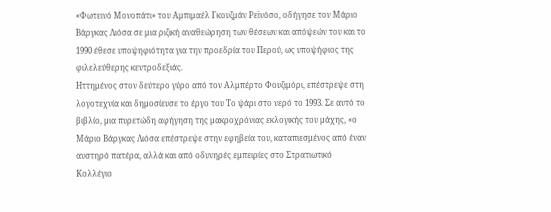«Φωτεινό Μονοπάτι» του Αμπιμαέλ Γκουζμάν Ρεϊνόσο, οδήγησε τον Μάριο Βάργκας Λιόσα σε μια ριζική αναθεώρηση των θέσεων και απόψεών του και το 1990 έθεσε υποψηφιότητα για την προεδρία του Περού, ως υποψήφιος της φιλελεύθερης κεντροδεξιάς.
Ηττημένος στον δεύτερο γύρο από τον Αλμπέρτο Φουζιμόρι, επέστρεψε στη λογοτεχνία και δημοσίευσε το έργο του Το ψάρι στο νερό το 1993. Σε αυτό το βιβλίο, μια πυρετώδη αφήγηση της μακροχρόνιας εκλογικής του μάχης, «ο Μάριο Βάργκας Λιόσα επέστρεψε στην εφηβεία του, καταπιεσμένος από έναν αυστηρό πατέρα, αλλά και από οδυνηρές εμπειρίες στο Στρατιωτικό Κολλέγιο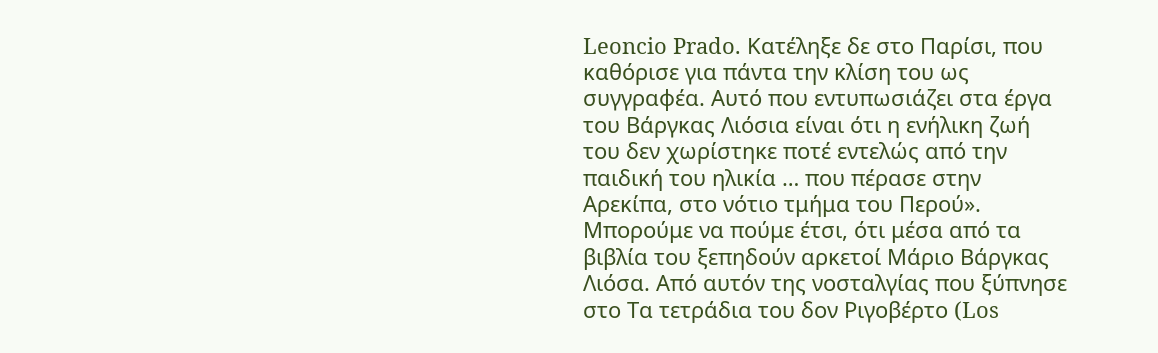Leoncio Prado. Κατέληξε δε στο Παρίσι, που καθόρισε για πάντα την κλίση του ως συγγραφέα. Αυτό που εντυπωσιάζει στα έργα του Βάργκας Λιόσια είναι ότι η ενήλικη ζωή του δεν χωρίστηκε ποτέ εντελώς από την παιδική του ηλικία … που πέρασε στην Αρεκίπα, στο νότιο τμήμα του Περού».
Μπορούμε να πούμε έτσι, ότι μέσα από τα βιβλία του ξεπηδούν αρκετοί Μάριο Βάργκας Λιόσα. Από αυτόν της νοσταλγίας που ξύπνησε στο Τα τετράδια του δον Ριγοβέρτο (Los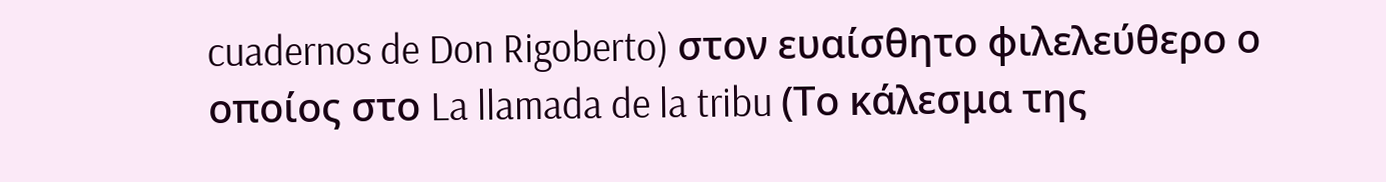cuadernos de Don Rigoberto) στον ευαίσθητο φιλελεύθερο ο οποίος στο La llamada de la tribu (Το κάλεσμα της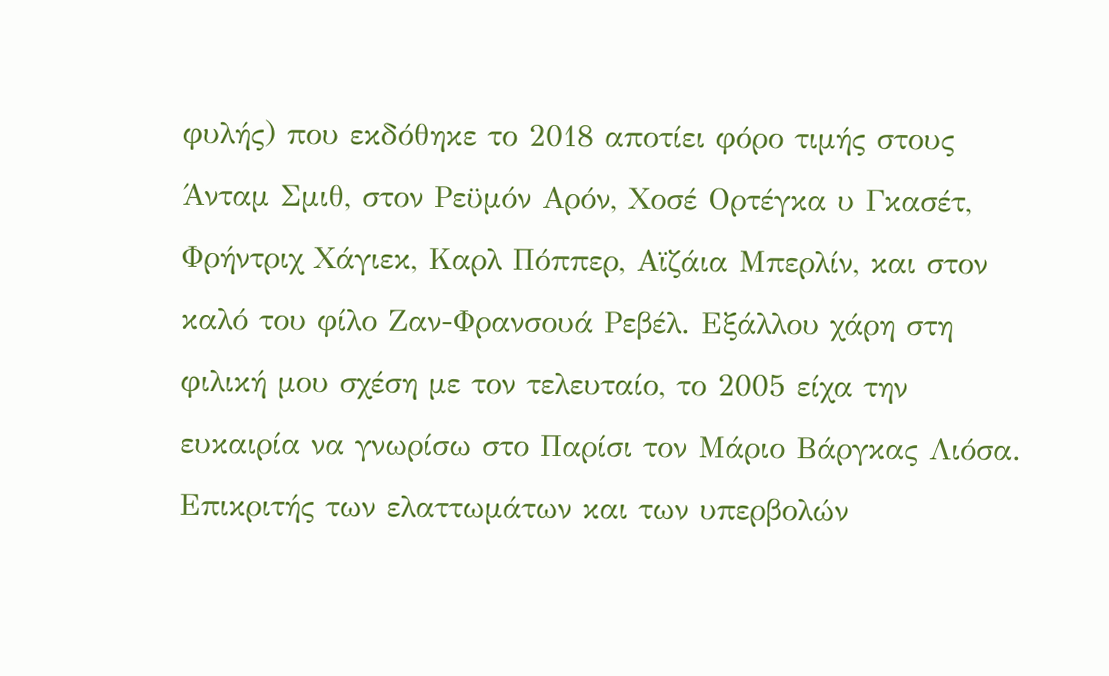φυλής) που εκδόθηκε το 2018 αποτίει φόρο τιμής στους Άνταμ Σμιθ, στον Ρεϋμόν Αρόν, Χοσέ Ορτέγκα υ Γκασέτ, Φρήντριχ Χάγιεκ, Καρλ Πόππερ, Αϊζάια Μπερλίν, και στον καλό του φίλο Ζαν-Φρανσουά Ρεβέλ. Εξάλλου χάρη στη φιλική μου σχέση με τον τελευταίο, το 2005 είχα την ευκαιρία να γνωρίσω στο Παρίσι τον Μάριο Βάργκας Λιόσα.
Επικριτής των ελαττωμάτων και των υπερβολών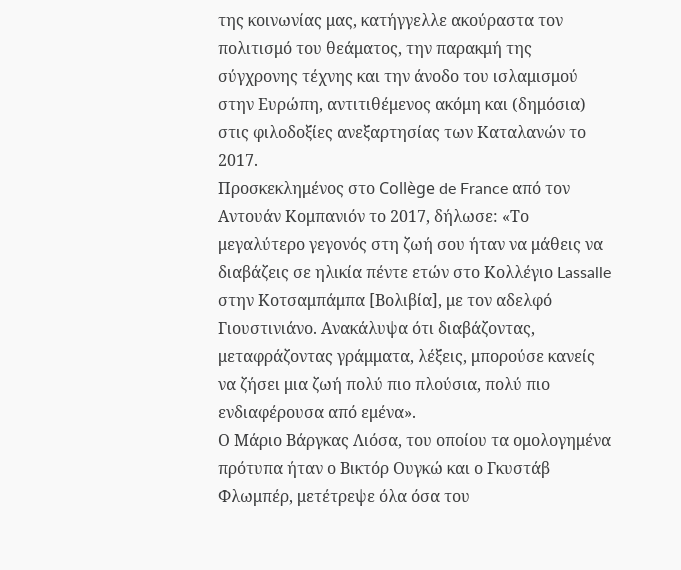της κοινωνίας μας, κατήγγελλε ακούραστα τον πολιτισμό του θεάματος, την παρακμή της σύγχρονης τέχνης και την άνοδο του ισλαμισμού στην Ευρώπη, αντιτιθέμενος ακόμη και (δημόσια) στις φιλοδοξίες ανεξαρτησίας των Καταλανών το 2017.
Προσκεκλημένος στο Collège de France από τον Αντουάν Κομπανιόν το 2017, δήλωσε: «Το μεγαλύτερο γεγονός στη ζωή σου ήταν να μάθεις να διαβάζεις σε ηλικία πέντε ετών στο Κολλέγιο Lassalle στην Κοτσαμπάμπα [Βολιβία], με τον αδελφό Γιουστινιάνο. Ανακάλυψα ότι διαβάζοντας, μεταφράζοντας γράμματα, λέξεις, μπορούσε κανείς να ζήσει μια ζωή πολύ πιο πλούσια, πολύ πιο ενδιαφέρουσα από εμένα».
Ο Μάριο Βάργκας Λιόσα, του οποίου τα ομολογημένα πρότυπα ήταν ο Βικτόρ Ουγκώ και ο Γκυστάβ Φλωμπέρ, μετέτρεψε όλα όσα του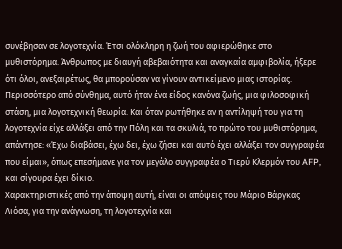συνέβησαν σε λογοτεχνία. Έτσι ολόκληρη η ζωή του αφιερώθηκε στο μυθιστόρημα. Άνθρωπος με διαυγή αβεβαιότητα και αναγκαία αμφιβολία, ήξερε ότι όλοι, ανεξαιρέτως, θα μπορούσαν να γίνουν αντικείμενο μιας ιστορίας. Περισσότερο από σύνθημα, αυτό ήταν ένα είδος κανόνα ζωής, μια φιλοσοφική στάση, μια λογοτεχνική θεωρία. Και όταν ρωτήθηκε αν η αντίληψή του για τη λογοτεχνία είχε αλλάξει από την Πόλη και τα σκυλιά, το πρώτο του μυθιστόρημα, απάντησε: «Έχω διαβάσει, έχω δει, έχω ζήσει και αυτό έχει αλλάξει τον συγγραφέα που είμαι», όπως επεσήμανε για τον μεγάλο συγγραφέα ο Τιερύ Κλερμόν του AFP, και σίγουρα έχει δίκιο.
Χαρακτηριστικές από την άποψη αυτή, είναι οι απόψεις του Μάριο Βάργκας Λιόσα, για την ανάγνωση, τη λογοτεχνία και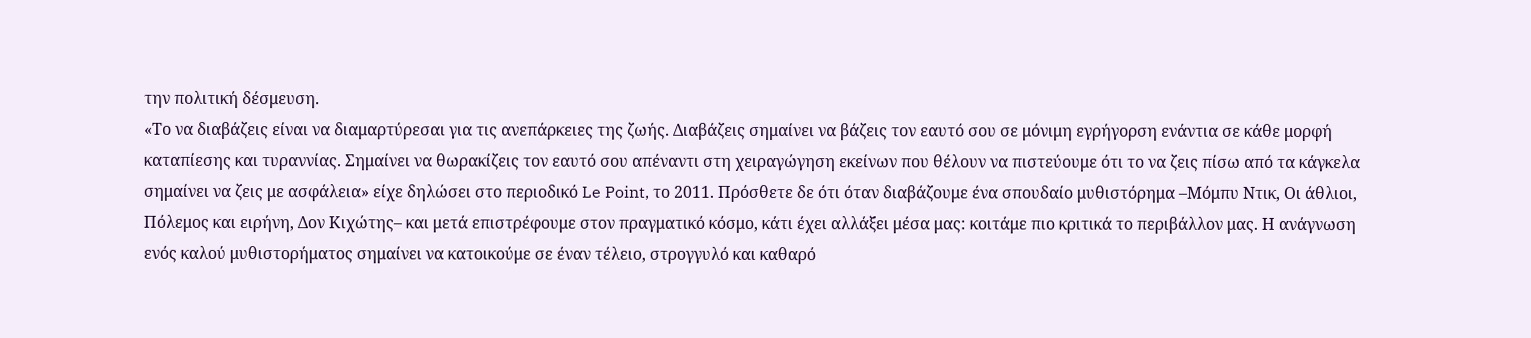την πολιτική δέσμευση.
«Το να διαβάζεις είναι να διαμαρτύρεσαι για τις ανεπάρκειες της ζωής. Διαβάζεις σημαίνει να βάζεις τον εαυτό σου σε μόνιμη εγρήγορση ενάντια σε κάθε μορφή καταπίεσης και τυραννίας. Σημαίνει να θωρακίζεις τον εαυτό σου απέναντι στη χειραγώγηση εκείνων που θέλουν να πιστεύουμε ότι το να ζεις πίσω από τα κάγκελα σημαίνει να ζεις με ασφάλεια» είχε δηλώσει στο περιοδικό Le Point, το 2011. Πρόσθετε δε ότι όταν διαβάζουμε ένα σπουδαίο μυθιστόρημα –Μόμπυ Ντικ, Οι άθλιοι, Πόλεμος και ειρήνη, Δον Κιχώτης– και μετά επιστρέφουμε στον πραγματικό κόσμο, κάτι έχει αλλάξει μέσα μας: κοιτάμε πιο κριτικά το περιβάλλον μας. Η ανάγνωση ενός καλού μυθιστορήματος σημαίνει να κατοικούμε σε έναν τέλειο, στρογγυλό και καθαρό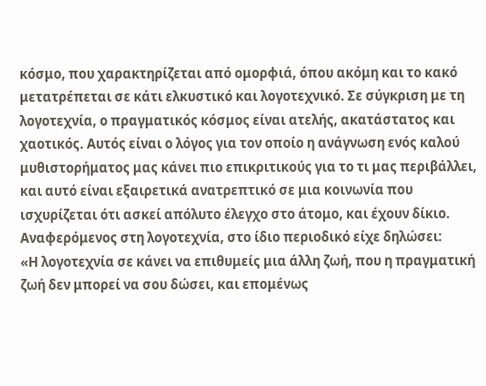κόσμο, που χαρακτηρίζεται από ομορφιά, όπου ακόμη και το κακό μετατρέπεται σε κάτι ελκυστικό και λογοτεχνικό. Σε σύγκριση με τη λογοτεχνία, ο πραγματικός κόσμος είναι ατελής, ακατάστατος και χαοτικός. Αυτός είναι ο λόγος για τον οποίο η ανάγνωση ενός καλού μυθιστορήματος μας κάνει πιο επικριτικούς για το τι μας περιβάλλει, και αυτό είναι εξαιρετικά ανατρεπτικό σε μια κοινωνία που ισχυρίζεται ότι ασκεί απόλυτο έλεγχο στο άτομο, και έχουν δίκιο.
Αναφερόμενος στη λογοτεχνία, στο ίδιο περιοδικό είχε δηλώσει:
«Η λογοτεχνία σε κάνει να επιθυμείς μια άλλη ζωή, που η πραγματική ζωή δεν μπορεί να σου δώσει, και επομένως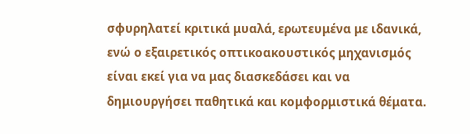σφυρηλατεί κριτικά μυαλά, ερωτευμένα με ιδανικά, ενώ ο εξαιρετικός οπτικοακουστικός μηχανισμός είναι εκεί για να μας διασκεδάσει και να δημιουργήσει παθητικά και κομφορμιστικά θέματα.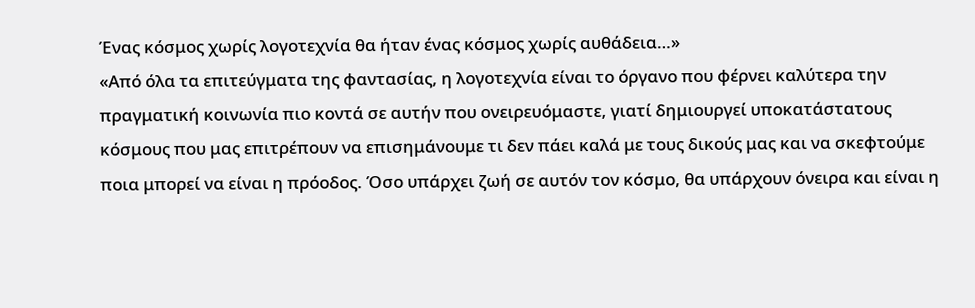Ένας κόσμος χωρίς λογοτεχνία θα ήταν ένας κόσμος χωρίς αυθάδεια…»
«Από όλα τα επιτεύγματα της φαντασίας, η λογοτεχνία είναι το όργανο που φέρνει καλύτερα την πραγματική κοινωνία πιο κοντά σε αυτήν που ονειρευόμαστε, γιατί δημιουργεί υποκατάστατους κόσμους που μας επιτρέπουν να επισημάνουμε τι δεν πάει καλά με τους δικούς μας και να σκεφτούμε ποια μπορεί να είναι η πρόοδος. Όσο υπάρχει ζωή σε αυτόν τον κόσμο, θα υπάρχουν όνειρα και είναι η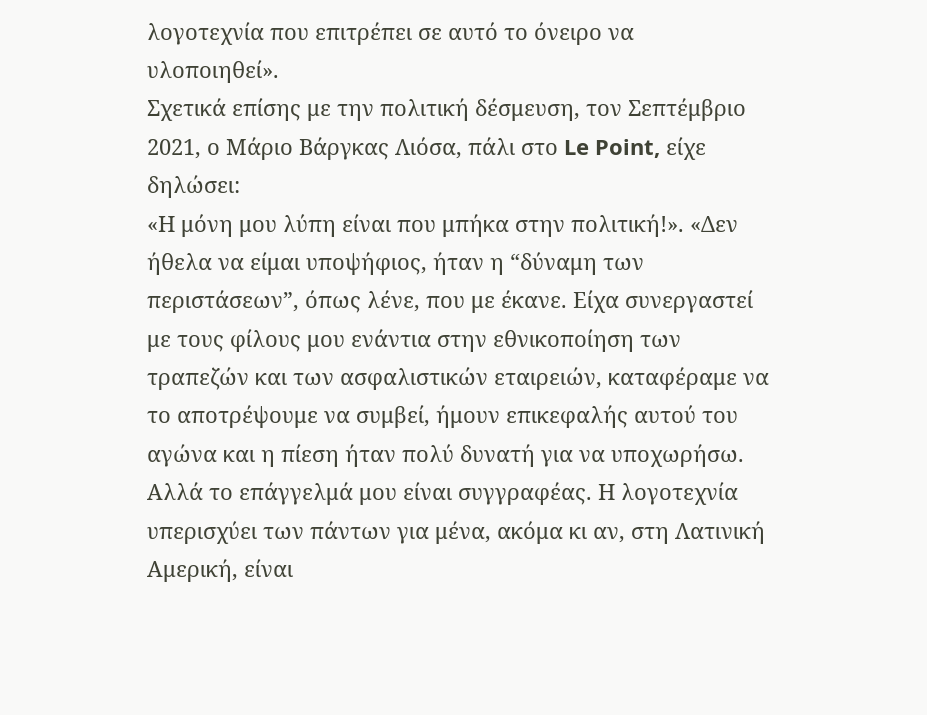λογοτεχνία που επιτρέπει σε αυτό το όνειρο να υλοποιηθεί».
Σχετικά επίσης με την πολιτική δέσμευση, τον Σεπτέμβριο 2021, ο Μάριο Βάργκας Λιόσα, πάλι στο Le Point, είχε δηλώσει:
«Η μόνη μου λύπη είναι που μπήκα στην πολιτική!». «Δεν ήθελα να είμαι υποψήφιος, ήταν η “δύναμη των περιστάσεων”, όπως λένε, που με έκανε. Είχα συνεργαστεί με τους φίλους μου ενάντια στην εθνικοποίηση των τραπεζών και των ασφαλιστικών εταιρειών, καταφέραμε να το αποτρέψουμε να συμβεί, ήμουν επικεφαλής αυτού του αγώνα και η πίεση ήταν πολύ δυνατή για να υποχωρήσω. Αλλά το επάγγελμά μου είναι συγγραφέας. Η λογοτεχνία υπερισχύει των πάντων για μένα, ακόμα κι αν, στη Λατινική Αμερική, είναι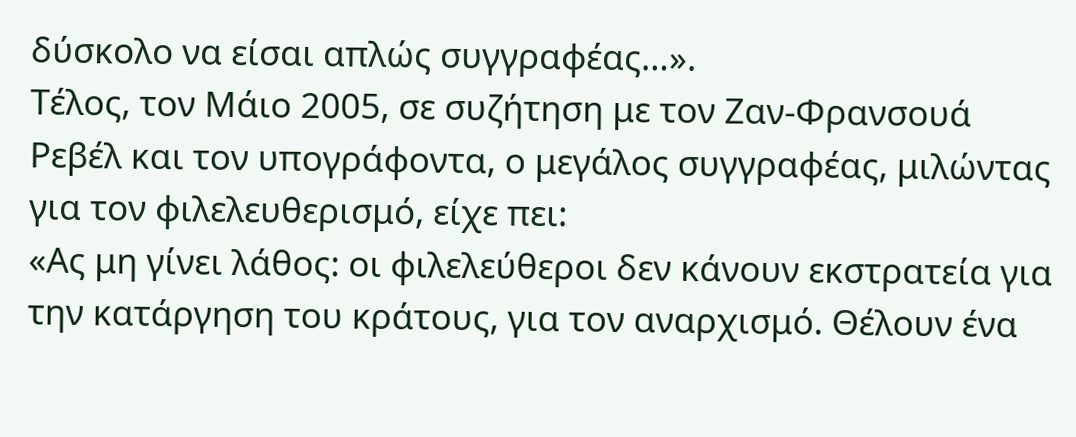δύσκολο να είσαι απλώς συγγραφέας…».
Τέλος, τον Μάιο 2005, σε συζήτηση με τον Ζαν-Φρανσουά Ρεβέλ και τον υπογράφοντα, ο μεγάλος συγγραφέας, μιλώντας για τον φιλελευθερισμό, είχε πει:
«Ας μη γίνει λάθος: οι φιλελεύθεροι δεν κάνουν εκστρατεία για την κατάργηση του κράτους, για τον αναρχισμό. Θέλουν ένα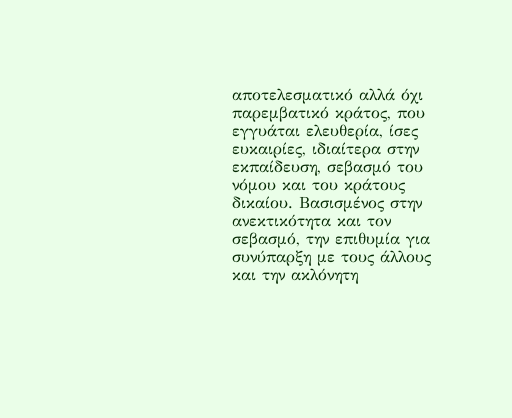αποτελεσματικό αλλά όχι παρεμβατικό κράτος, που εγγυάται ελευθερία, ίσες ευκαιρίες, ιδιαίτερα στην εκπαίδευση, σεβασμό του νόμου και του κράτους δικαίου. Βασισμένος στην ανεκτικότητα και τον σεβασμό, την επιθυμία για συνύπαρξη με τους άλλους και την ακλόνητη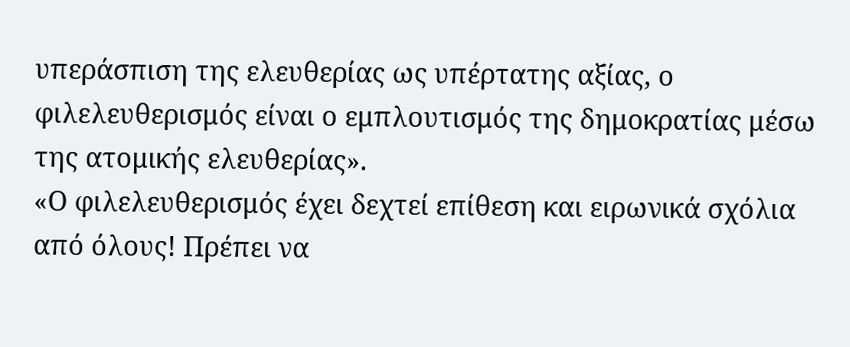υπεράσπιση της ελευθερίας ως υπέρτατης αξίας, ο φιλελευθερισμός είναι ο εμπλουτισμός της δημοκρατίας μέσω της ατομικής ελευθερίας».
«Ο φιλελευθερισμός έχει δεχτεί επίθεση και ειρωνικά σχόλια από όλους! Πρέπει να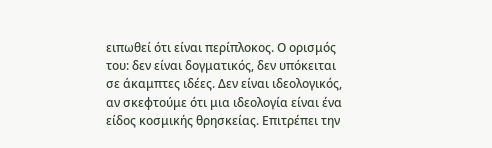ειπωθεί ότι είναι περίπλοκος. Ο ορισμός του: δεν είναι δογματικός, δεν υπόκειται σε άκαμπτες ιδέες. Δεν είναι ιδεολογικός, αν σκεφτούμε ότι μια ιδεολογία είναι ένα είδος κοσμικής θρησκείας. Επιτρέπει την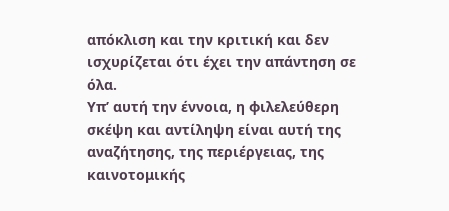απόκλιση και την κριτική και δεν ισχυρίζεται ότι έχει την απάντηση σε όλα.
Υπ’ αυτή την έννοια, η φιλελεύθερη σκέψη και αντίληψη είναι αυτή της αναζήτησης, της περιέργειας, της καινοτομικής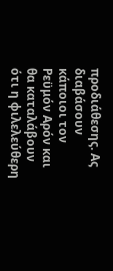προδιάθεσης. Ας διαβάσουν κάποιοι τον Ρεϋμόν Αρόν και θα καταλάβουν ότι η φιλελεύθερη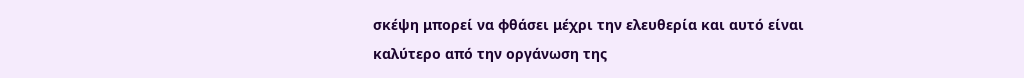σκέψη μπορεί να φθάσει μέχρι την ελευθερία και αυτό είναι καλύτερο από την οργάνωση της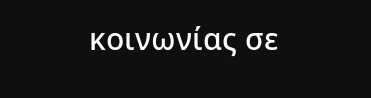κοινωνίας σε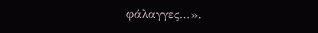φάλαγγες…».